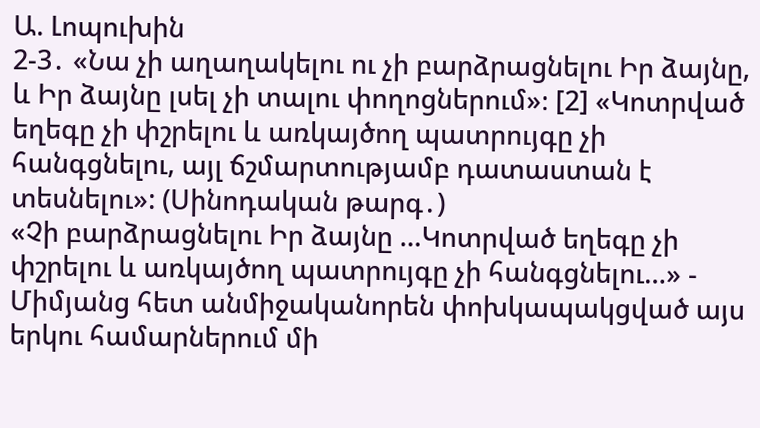Ա. Լոպուխին
2-3․ «Նա չի աղաղակելու ու չի բարձրացնելու Իր ձայնը, և Իր ձայնը լսել չի տալու փողոցներում»։ [2] «Կոտրված եղեգը չի փշրելու և առկայծող պատրույգը չի հանգցնելու, այլ ճշմարտությամբ դատաստան է տեսնելու»: (Սինոդական թարգ․)
«Չի բարձրացնելու Իր ձայնը …Կոտրված եղեգը չի փշրելու և առկայծող պատրույգը չի հանգցնելու…» - Միմյանց հետ անմիջականորեն փոխկապակցված այս երկու համարներում մի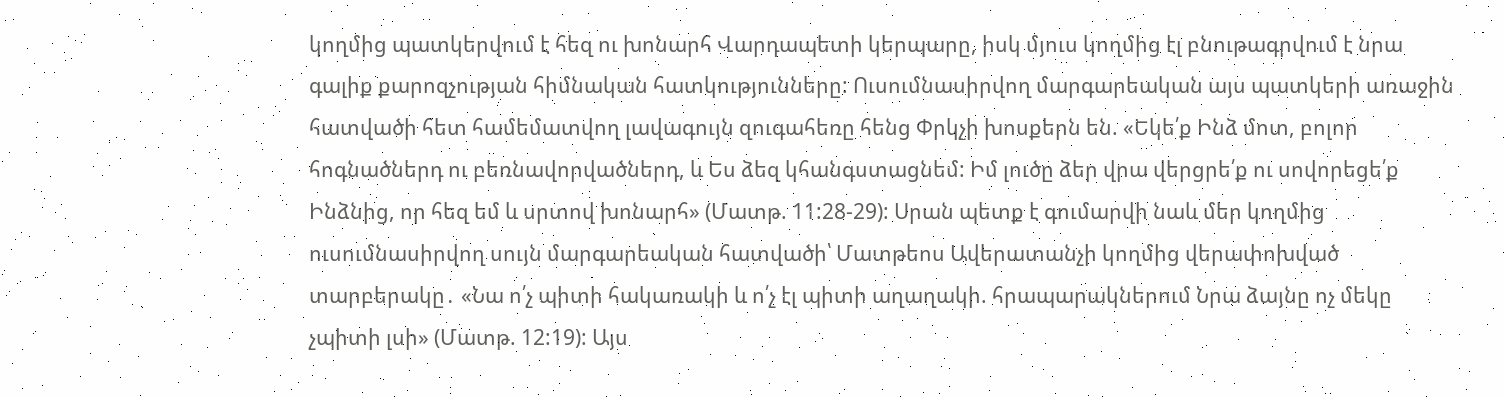կողմից պատկերվում է հեզ ու խոնարհ Վարդապետի կերպարը, իսկ մյուս կողմից էլ բնութագրվում է նրա գալիք քարոզչության հիմնական հատկությունները: Ուսումնասիրվող մարգարեական այս պատկերի առաջին հատվածի հետ համեմատվող լավագույն զուգահեռը հենց Փրկչի խոսքերն են. «Եկե՛ք Ինձ մոտ, բոլոր հոգնածներդ ու բեռնավորվածներդ, և Ես ձեզ կհանգստացնեմ: Իմ լուծը ձեր վրա վերցրե՛ք ու սովորեցե՛ք Ինձնից, որ հեզ եմ և սրտով խոնարհ» (Մատթ. 11:28-29): Սրան պետք է գումարվի նաև մեր կողմից ուսումնասիրվող սույն մարգարեական հատվածի՝ Մատթեոս Ավերատանչի կողմից վերափոխված տարբերակը․ «Նա ո՛չ պիտի հակառակի և ո՛չ էլ պիտի աղաղակի. հրապարակներում Նրա ձայնը ոչ մեկը չպիտի լսի» (Մատթ. 12:19): Այս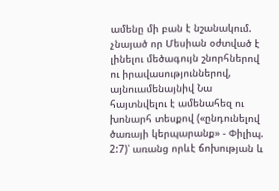ամենը մի բան է նշանակում. չնայած որ Մեսիան օժտված է լինելու մեծագույն շնորհներով ու իրավասություններով, այնուամենայնիվ Նա հայտնվելու է ամենահեզ ու խոնարհ տեսքով («ընդունելով ծառայի կերպարանք» - Փիլիպ. 2:7)՝ առանց որևէ ճոխության և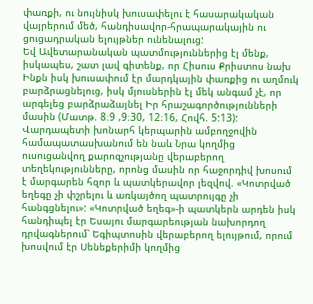փառքի, ու նույնիսկ խուսափելու է հասարակական վայրերում մեծ, հանդիսավոր-հրապարակային ու ցուցադրական ելույթներ ունենալուց:
Եվ Ավետարանական պատմություններից էլ մենք, իսկապես, շատ լավ գիտենք, որ Հիսուս Քրիստոս նախ Ինքն իսկ խուսափում էր մարդկային փառքից ու աղմուկ բարձրացնելուց, իսկ մյուսներին էլ մեկ անգամ չէ, որ արգելեց բարձրաձայնել Իր հրաշագործությունների մասին (Մատթ. 8։9 ,9։30, 12։16, Հովհ. 5:13):
Վարդապետի խոնարհ կերպարին ամբողջովին համապատասխանում են նաև Նրա կողմից ուսուցանվող քարոզչությանը վերաբերող տեղեկությունները, որոնց մասին որ հաջորդիվ խոսում է մարգարեն հզոր և պատկերավոր լեզվով. «Կոտրված եղեգը չի փշրելու և առկայծող պատրույգը չի հանգցնելու»: «Կոտրված եղեգ»-ի պատկերն արդեն իսկ հանդիպել էր Եսայու մարգարեության նախորդող դրվագներում՝ Եգիպտոսին վերաբերող ելույթում, որում խոսվում էր Սենեքերիմի կողմից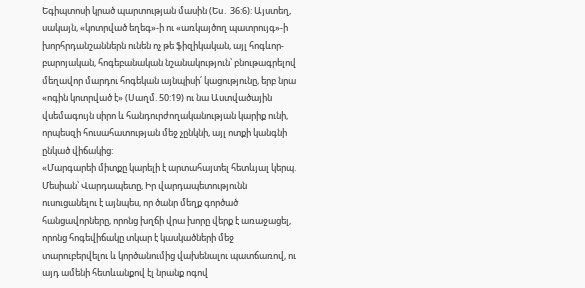Եգիպտոսի կրած պարտության մասին (Ես․ 36:6): Այստեղ, սակայն, «կոտրված եղեգ»-ի ու «առկայծող պատրույգ»-ի խորհրդանշաններն ունեն ոչ թե ֆիզիկական, այլ հոգևոր-բարոյական, հոգեբանական նշանակություն՝ բնութագրելով մեղավոր մարդու հոգեկան այնպիսի՛ կացությունը, երբ նրա «ոգին կոտրված է» (Սաղմ. 50:19) ու նա Աստվածային վսեմագույն սիրո և հանդուրժողականության կարիք ունի, որպեսզի հուսահատության մեջ չընկնի, այլ ոտքի կանգնի ընկած վիճակից:
«Մարգարեի միտքը կարելի է արտահայտել հետևյալ կերպ. Մեսիան՝ Վարդապետը, Իր վարդապետությունն ուսուցանելու է այնպես, որ ծանր մեղք գործած հանցավորները, որոնց խղճի վրա խորը վերք է առաջացել, որոնց հոգեվիճակը տկար է կասկածների մեջ տարուբերվելու և կործանումից վախենալու պատճառով, ու այդ ամենի հետևանքով էլ նրանք ոգով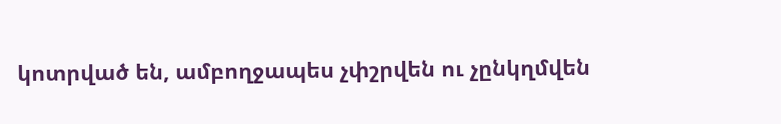կոտրված են, ամբողջապես չփշրվեն ու չընկղմվեն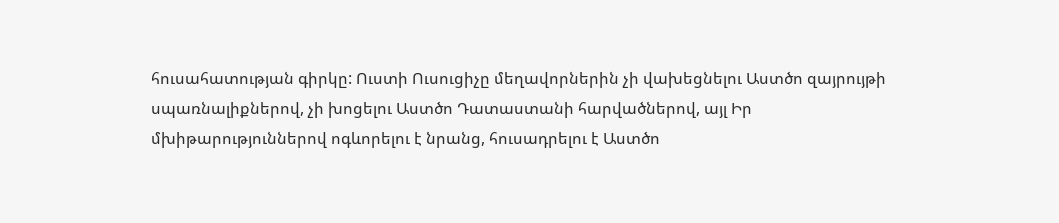հուսահատության գիրկը: Ուստի Ուսուցիչը մեղավորներին չի վախեցնելու Աստծո զայրույթի սպառնալիքներով, չի խոցելու Աստծո Դատաստանի հարվածներով, այլ Իր մխիթարություններով ոգևորելու է նրանց, հուսադրելու է Աստծո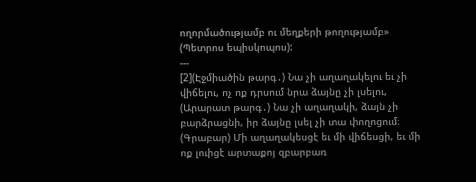ողորմածությամբ ու մեղքերի թողությամբ» (Պետրոս եպիսկոպոս):
---
[2](Էջմիածին թարգ․) Նա չի աղաղակելու եւ չի վիճելու, ոչ ոք դրսում նրա ձայնը չի լսելու,
(Արարատ թարգ․) Նա չի աղաղակի, ձայն չի բարձրացնի, իր ձայնը լսել չի տա փողոցում։
(Գրաբար) Մի աղաղակեսցէ եւ մի վիճեսցի, եւ մի ոք լուիցէ արտաքոյ զբարբառ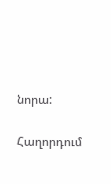նորա:

Հաղորդում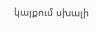կայքում սխալի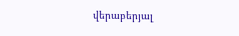վերաբերյալ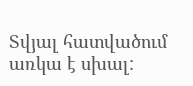Տվյալ հատվածում առկա է սխալ: